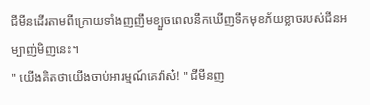ជីមីនដើរតាមពីក្រោយទាំងញញឹមខ្បួចពេលនឹកឃើញទឹកមុខភ័យខ្លាចរបស់ជីនអម្បាញ់មិញនេះ។
" យើងគិតថាយើងចាប់អារម្មណ៍គេវ៉ាស៎! " ជីមីនញ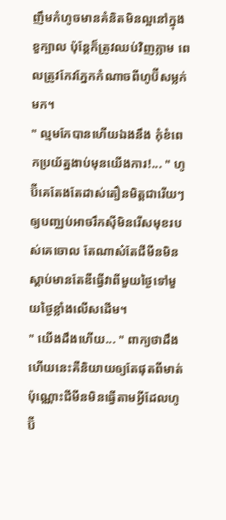ញឹមកំហូចមានគំនិតមិនល្អនៅក្នុងខួក្បាល ប៉ុន្ដែក៏ត្រូវឈប់វិញភ្លាម ពេលត្រូវកែវភ្នែកកំណាចពីហូប៊ីសម្លក់មក។
" ល្មមកែបានហើយឯងនឹង កុំខំពេកប្រយ័ត្នងាប់មុនយើងការ!... " ហូប៊ីគេតែងតែដាស់តឿនមិត្តជារើយៗឲ្យបញ្ឈប់អាចរឹកស៊ីមិនរើសមុខរបស់គេចោល តែណាស៎តែជីមីនមិនស្ដាប់មានតែឌឺធ្វើវាពីមួយថ្ងៃទៅមួយថ្ងៃខ្លាំងលើសដើម។
" យើងដឹងហើយ... " ពាក្យថាដឹងហើយនេះគឺនិយាយឲ្យតែផុតពីមាត់ប៉ុណ្ណោះជីមីនមិនធ្វើតាមអ្វីដែលហូប៊ី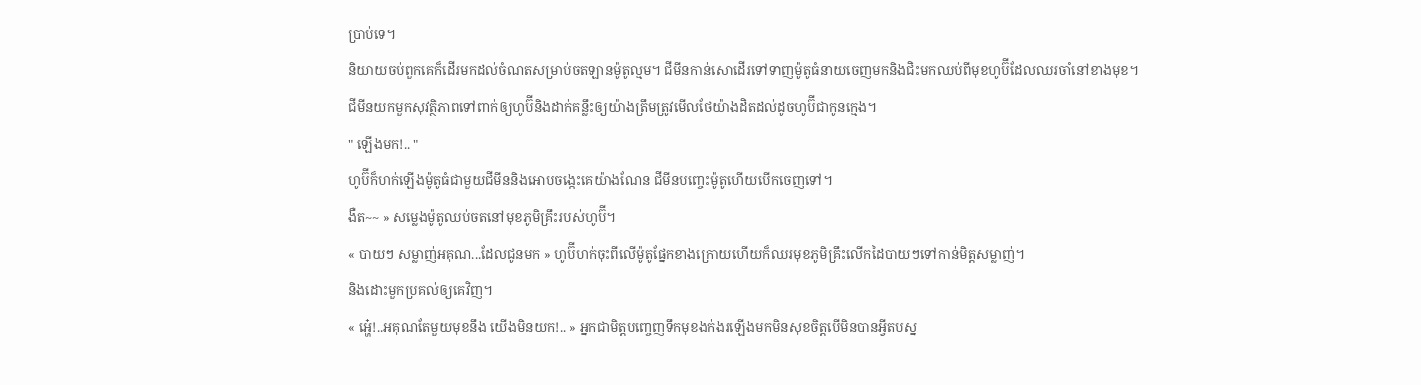ប្រាប់ទេ។
និយាយចប់ពួកគេក៏ដើរមកដល់ចំណតសម្រាប់ចតឡានម៉ូតូល្មម។ ជីមីនកាន់សោដើរទៅទាញម៉ូតូធំនាយចេញមកនិងជិះមកឈប់ពីមុខហូប៊ីដែលឈរចាំនៅខាងមុខ។
ជីមីនយកមួកសុវត្ថិភាពទៅពាក់ឲ្យហូប៊ីនិងដាក់គន្លឹះឲ្យយ៉ាងត្រឹមត្រូវមើលថែយ៉ាងដិតដល់ដូចហូប៊ីជាកូនក្មេង។
" ឡើងមក!.. "
ហូប៊ីក៏ហក់ឡើងម៉ូតូធំជាមួយជីមីននិងអោបចង្កេះគេយ៉ាងណែន ជីមីនបញ្ចេះម៉ូតូហើយបើកចេញទៅ។
ងឺត~~ » សម្លេងម៉ូតូឈប់ចតនៅមុខភូមិគ្រឹះរបស់ហូប៊ី។
« បាយៗ សម្លាញ់អគុណ...ដែលជូនមក » ហូប៊ីហក់ចុះពីលើម៉ូតូផ្នែកខាងក្រោយហើយក៏ឈរមុខភូមិគ្រឹះលើកដៃបាយៗទៅកាន់មិត្តសម្លាញ់។
និងដោះមួកប្រគល់ឲ្យគេវិញ។
« អេ៎្ហ!..អគុណតែមួយមុខនឹង យើងមិនយក!.. » អ្នកជាមិត្តបញ្ចេញទឹកមុខងក់ងរឡើងមកមិនសុខចិត្តបើមិនបានអ្វីតបស្ន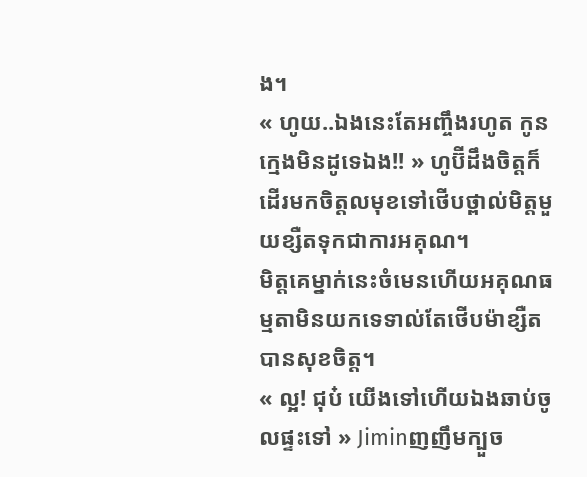ង។
« ហូយ..ឯងនេះតែអញ្ចឹងរហូត កូនក្មេងមិនដូទេឯង!! » ហូប៊ីដឹងចិត្តក៏ដើរមកចិត្តលមុខទៅថើបថ្ពាល់មិត្តមួយខ្សឺតទុកជាការអគុណ។
មិត្តគេម្នាក់នេះចំមេនហើយអគុណធម្មតាមិនយកទេទាល់តែថើបម៉ាខ្សឺតបានសុខចិត្ត។
« ល្អ! ជុប៎ យើងទៅហើយឯងឆាប់ចូលផ្ទះទៅ » Jiminញញឹមក្បួច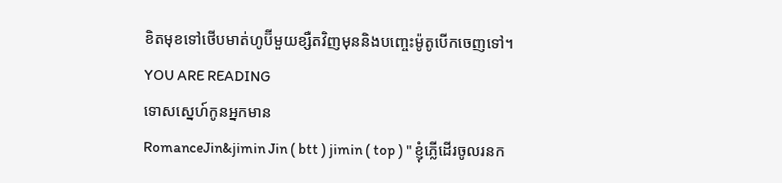ខិតមុខទៅថើបមាត់ហូប៊ីមួយខ្សឺតវិញមុននិងបញ្ចេះម៉ូតូបើកចេញទៅ។
YOU ARE READING
ទោសស្នេហ៍កូនអ្នកមាន
RomanceJin&jimin Jin ( btt ) jimin ( top ) " ខ្ញុំភ្លើដើរចូលរនក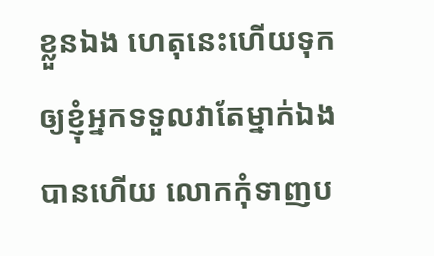ខ្លួនឯង ហេតុនេះហើយទុកឲ្យខ្ញុំអ្នកទទួលវាតែម្នាក់ឯងបានហើយ លោកកុំទាញប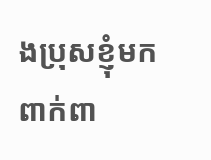ងប្រុសខ្ញុំមកពាក់ពា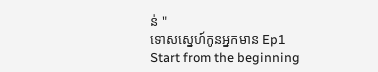ន់ "
ទោសស្នេហ៍កូនអ្នកមាន Ep1
Start from the beginning